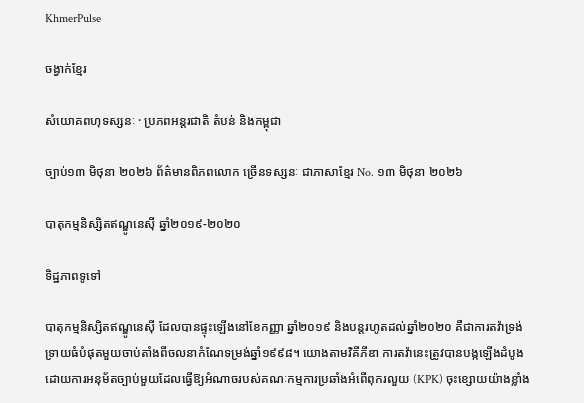KhmerPulse

ចង្វាក់ខ្មែរ

សំយោគពហុទស្សនៈ · ប្រភពអន្តរជាតិ តំបន់ និងកម្ពុជា

ច្បាប់១៣ មិថុនា ២០២៦ ព័ត៌មានពិភពលោក ច្រើនទស្សនៈ ជាភាសាខ្មែរ No. ១៣ មិថុនា ២០២៦

បាតុកម្មនិស្សិតឥណ្ឌូនេស៊ី ឆ្នាំ២០១៩-២០២០

ទិដ្ឋភាពទូទៅ

បាតុកម្មនិស្សិតឥណ្ឌូនេស៊ី ដែលបានផ្ទុះឡើងនៅខែកញ្ញា ឆ្នាំ២០១៩ និងបន្តរហូតដល់ឆ្នាំ២០២០ គឺជាការតវ៉ាទ្រង់ទ្រាយធំបំផុតមួយចាប់តាំងពីចលនាកំណែទម្រង់ឆ្នាំ១៩៩៨។ យោងតាមវិគីភីឌា ការតវ៉ានេះត្រូវបានបង្កឡើងដំបូងដោយការអនុម័តច្បាប់មួយដែលធ្វើឱ្យអំណាចរបស់គណៈកម្មការប្រឆាំងអំពើពុករលួយ (KPK) ចុះខ្សោយយ៉ាងខ្លាំង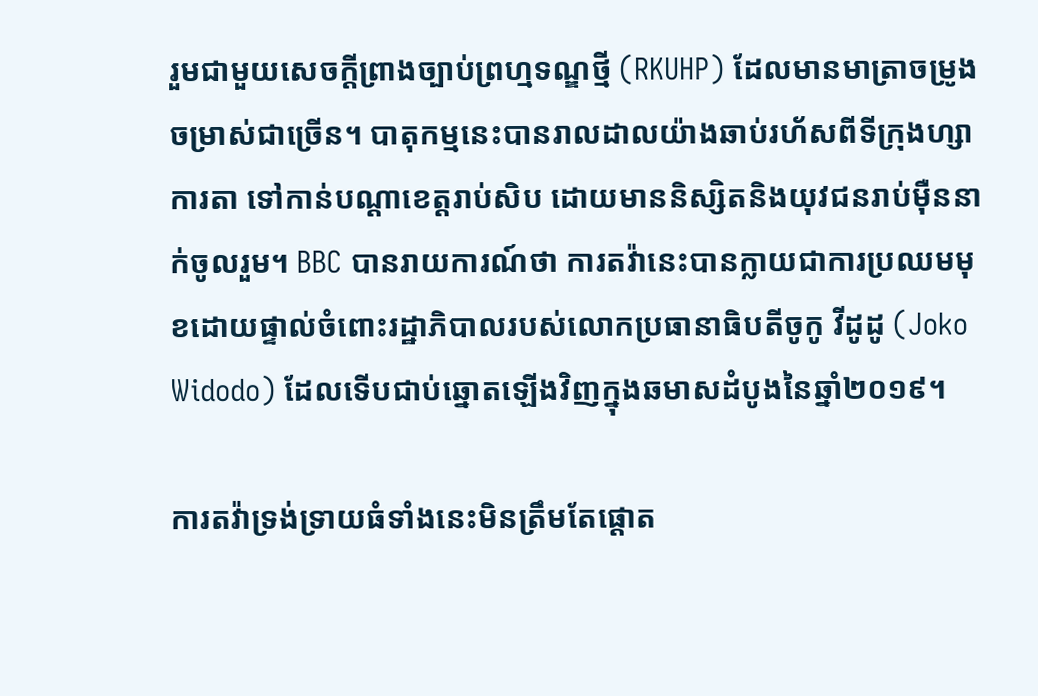រួមជាមួយសេចក្តីព្រាងច្បាប់ព្រហ្មទណ្ឌថ្មី (RKUHP) ដែលមានមាត្រាចម្រូងចម្រាស់ជាច្រើន។ បាតុកម្មនេះបានរាលដាលយ៉ាងឆាប់រហ័សពីទីក្រុងហ្សាការតា ទៅកាន់បណ្តាខេត្តរាប់សិប ដោយមាននិស្សិតនិងយុវជនរាប់ម៉ឺននាក់ចូលរួម។ BBC បានរាយការណ៍ថា ការតវ៉ានេះបានក្លាយជាការប្រឈមមុខដោយផ្ទាល់ចំពោះរដ្ឋាភិបាលរបស់លោកប្រធានាធិបតីចូកូ វីដូដូ (Joko Widodo) ដែលទើបជាប់ឆ្នោតឡើងវិញក្នុងឆមាសដំបូងនៃឆ្នាំ២០១៩។

ការតវ៉ាទ្រង់ទ្រាយធំទាំងនេះមិនត្រឹមតែផ្តោត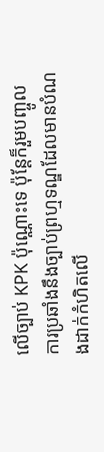លើច្បាប់ KPK ប៉ុណ្ណោះទេ ប៉ុន្តែក៏រួមបញ្ចូលការប្រឆាំងនឹងច្បាប់ព្រហ្មទណ្ឌដែលមានបំណងដាក់កំហិតលើ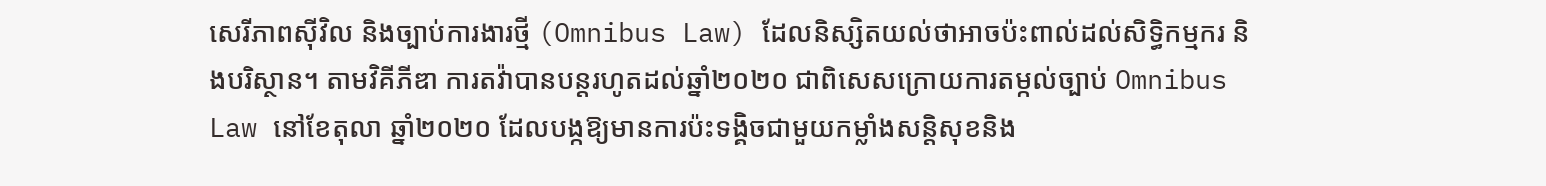សេរីភាពស៊ីវិល និងច្បាប់ការងារថ្មី (Omnibus Law) ដែលនិស្សិតយល់ថាអាចប៉ះពាល់ដល់សិទ្ធិកម្មករ និងបរិស្ថាន។ តាមវិគីភីឌា ការតវ៉ាបានបន្តរហូតដល់ឆ្នាំ២០២០ ជាពិសេសក្រោយការតម្កល់ច្បាប់ Omnibus Law នៅខែតុលា ឆ្នាំ២០២០ ដែលបង្កឱ្យមានការប៉ះទង្គិចជាមួយកម្លាំងសន្តិសុខនិង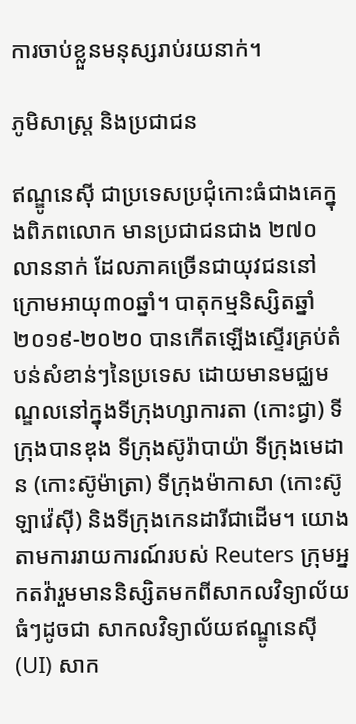ការចាប់ខ្លួនមនុស្សរាប់រយនាក់។

ភូមិសាស្ត្រ និងប្រជាជន

ឥណ្ឌូនេស៊ី ជាប្រទេសប្រជុំកោះធំជាងគេក្នុងពិភពលោក មានប្រជាជនជាង ២៧០ លាននាក់ ដែលភាគច្រើនជាយុវជននៅក្រោមអាយុ៣០ឆ្នាំ។ បាតុកម្មនិស្សិតឆ្នាំ២០១៩-២០២០ បានកើតឡើងស្ទើរគ្រប់តំបន់សំខាន់ៗនៃប្រទេស ដោយមានមជ្ឈមណ្ឌលនៅក្នុងទីក្រុងហ្សាការតា (កោះជ្វា) ទីក្រុងបានឌុង ទីក្រុងស៊ូរ៉ាបាយ៉ា ទីក្រុងមេដាន (កោះស៊ូម៉ាត្រា) ទីក្រុងម៉ាកាសា (កោះស៊ូឡាវ៉េស៊ី) និងទីក្រុងកេនដារីជាដើម។ យោងតាមការរាយការណ៍របស់ Reuters ក្រុមអ្នកតវ៉ារួមមាននិស្សិតមកពីសាកលវិទ្យាល័យធំៗដូចជា សាកលវិទ្យាល័យឥណ្ឌូនេស៊ី (UI) សាក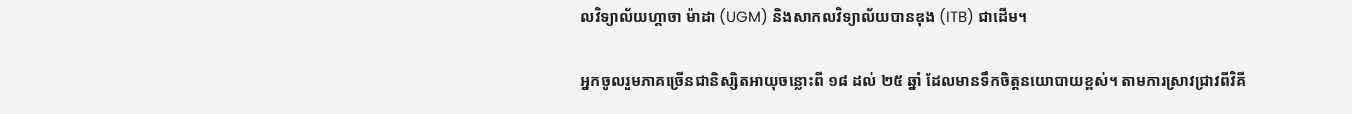លវិទ្យាល័យហ្គាចា ម៉ាដា (UGM) និងសាកលវិទ្យាល័យបានឌុង (ITB) ជាដើម។

អ្នកចូលរួមភាគច្រើនជានិស្សិតអាយុចន្លោះពី ១៨ ដល់ ២៥ ឆ្នាំ ដែលមានទឹកចិត្តនយោបាយខ្ពស់។ តាមការស្រាវជ្រាវពីវិគី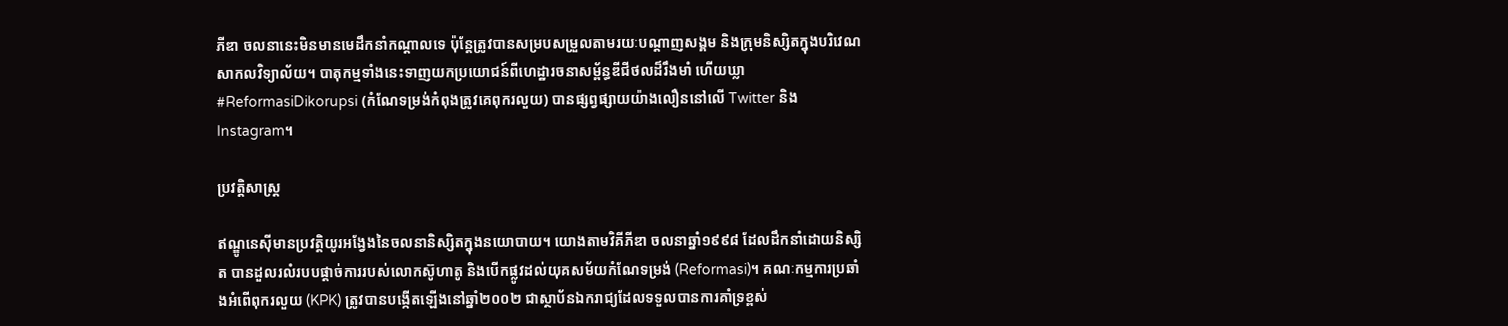ភីឌា ចលនានេះមិនមានមេដឹកនាំកណ្តាលទេ ប៉ុន្តែត្រូវបានសម្របសម្រួលតាមរយៈបណ្តាញសង្គម និងក្រុមនិស្សិតក្នុងបរិវេណសាកលវិទ្យាល័យ។ បាតុកម្មទាំងនេះទាញយកប្រយោជន៍ពីហេដ្ឋារចនាសម្ព័ន្ធឌីជីថលដ៏រឹងមាំ ហើយឃ្លា #ReformasiDikorupsi (កំណែទម្រង់កំពុងត្រូវគេពុករលួយ) បានផ្សព្វផ្សាយយ៉ាងលឿននៅលើ Twitter និង Instagram។

ប្រវត្តិសាស្ត្រ

ឥណ្ឌូនេស៊ីមានប្រវត្តិយូរអង្វែងនៃចលនានិស្សិតក្នុងនយោបាយ។ យោងតាមវិគីភីឌា ចលនាឆ្នាំ១៩៩៨ ដែលដឹកនាំដោយនិស្សិត បានដួលរលំរបបផ្តាច់ការរបស់លោកស៊ូហាតូ និងបើកផ្លូវដល់យុគសម័យកំណែទម្រង់ (Reformasi)។ គណៈកម្មការប្រឆាំងអំពើពុករលួយ (KPK) ត្រូវបានបង្កើតឡើងនៅឆ្នាំ២០០២ ជាស្ថាប័នឯករាជ្យដែលទទួលបានការគាំទ្រខ្ពស់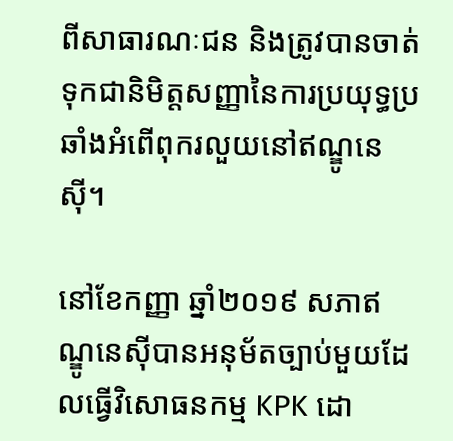ពីសាធារណៈជន និងត្រូវបានចាត់ទុកជានិមិត្តសញ្ញានៃការប្រយុទ្ធប្រឆាំងអំពើពុករលួយនៅឥណ្ឌូនេស៊ី។

នៅខែកញ្ញា ឆ្នាំ២០១៩ សភាឥណ្ឌូនេស៊ីបានអនុម័តច្បាប់មួយដែលធ្វើវិសោធនកម្ម KPK ដោ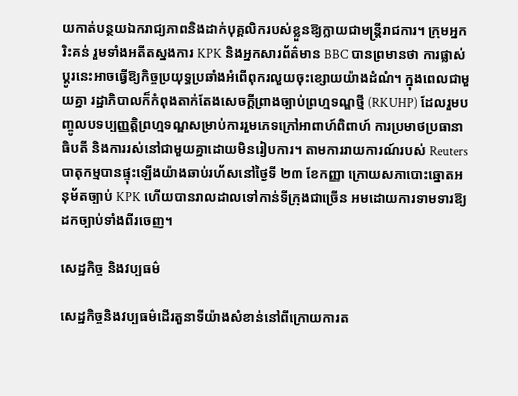យកាត់បន្ថយឯករាជ្យភាពនិងដាក់បុគ្គលិករបស់ខ្លួនឱ្យក្លាយជាមន្រ្តីរាជការ។ ក្រុមអ្នករិះគន់ រួមទាំងអតីតស្នងការ KPK និងអ្នកសារព័ត៌មាន BBC បានព្រមានថា ការផ្លាស់ប្តូរនេះអាចធ្វើឱ្យកិច្ចប្រយុទ្ធប្រឆាំងអំពើពុករលួយចុះខ្សោយយ៉ាងដំណំ។ ក្នុងពេលជាមួយគ្នា រដ្ឋាភិបាលក៏កំពុងតាក់តែងសេចក្តីព្រាងច្បាប់ព្រហ្មទណ្ឌថ្មី (RKUHP) ដែលរួមបញ្ចូលបទប្បញ្ញត្តិព្រហ្មទណ្ឌសម្រាប់ការរួមភេទក្រៅអាពាហ៍ពិពាហ៍ ការប្រមាថប្រធានាធិបតី និងការរស់នៅជាមួយគ្នាដោយមិនរៀបការ។ តាមការរាយការណ៍របស់ Reuters បាតុកម្មបានផ្ទុះឡើងយ៉ាងឆាប់រហ័សនៅថ្ងៃទី ២៣ ខែកញ្ញា ក្រោយសភាបោះឆ្នោតអនុម័តច្បាប់ KPK ហើយបានរាលដាលទៅកាន់ទីក្រុងជាច្រើន អមដោយការទាមទារឱ្យដកច្បាប់ទាំងពីរចេញ។

សេដ្ឋកិច្ច និងវប្បធម៌

សេដ្ឋកិច្ចនិងវប្បធម៌ដើរតួនាទីយ៉ាងសំខាន់នៅពីក្រោយការត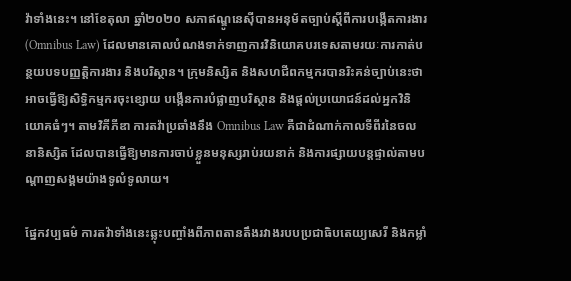វ៉ាទាំងនេះ។ នៅខែតុលា ឆ្នាំ២០២០ សភាឥណ្ឌូនេស៊ីបានអនុម័តច្បាប់ស្តីពីការបង្កើតការងារ (Omnibus Law) ដែលមានគោលបំណងទាក់ទាញការវិនិយោគបរទេសតាមរយៈការកាត់បន្ថយបទបញ្ញត្តិការងារ និងបរិស្ថាន។ ក្រុមនិស្សិត និងសហជីពកម្មករបានរិះគន់ច្បាប់នេះថាអាចធ្វើឱ្យសិទ្ធិកម្មករចុះខ្សោយ បង្កើនការបំផ្លាញបរិស្ថាន និងផ្តល់ប្រយោជន៍ដល់អ្នកវិនិយោគធំៗ។ តាមវិគីភីឌា ការតវ៉ាប្រឆាំងនឹង Omnibus Law គឺជាដំណាក់កាលទីពីរនៃចលនានិស្សិត ដែលបានធ្វើឱ្យមានការចាប់ខ្លួនមនុស្សរាប់រយនាក់ និងការផ្សាយបន្តផ្ទាល់តាមបណ្ដាញសង្គមយ៉ាងទូលំទូលាយ។

ផ្នែកវប្បធម៌ ការតវ៉ាទាំងនេះឆ្លុះបញ្ចាំងពីភាពតានតឹងរវាងរបបប្រជាធិបតេយ្យសេរី និងកម្លាំ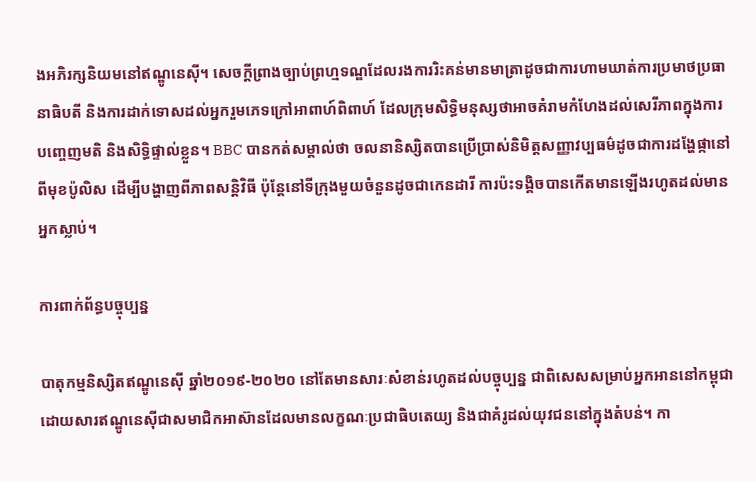ងអភិរក្សនិយមនៅឥណ្ឌូនេស៊ី។ សេចក្តីព្រាងច្បាប់ព្រហ្មទណ្ឌដែលរងការរិះគន់មានមាត្រាដូចជាការហាមឃាត់ការប្រមាថប្រធានាធិបតី និងការដាក់ទោសដល់អ្នករួមភេទក្រៅអាពាហ៍ពិពាហ៍ ដែលក្រុមសិទ្ធិមនុស្សថាអាចគំរាមកំហែងដល់សេរីភាពក្នុងការបញ្ចេញមតិ និងសិទ្ធិផ្ទាល់ខ្លួន។ BBC បានកត់សម្គាល់ថា ចលនានិស្សិតបានប្រើប្រាស់និមិត្តសញ្ញាវប្បធម៌ដូចជាការដង្ហែផ្កានៅពីមុខប៉ូលិស ដើម្បីបង្ហាញពីភាពសន្តិវិធី ប៉ុន្តែនៅទីក្រុងមួយចំនួនដូចជាកេនដារី ការប៉ះទង្គិចបានកើតមានឡើងរហូតដល់មានអ្នកស្លាប់។

ការពាក់ព័ន្ធបច្ចុប្បន្ន

បាតុកម្មនិស្សិតឥណ្ឌូនេស៊ី ឆ្នាំ២០១៩-២០២០ នៅតែមានសារៈសំខាន់រហូតដល់បច្ចុប្បន្ន ជាពិសេសសម្រាប់អ្នកអាននៅកម្ពុជា ដោយសារឥណ្ឌូនេស៊ីជាសមាជិកអាស៊ានដែលមានលក្ខណៈប្រជាធិបតេយ្យ និងជាគំរូដល់យុវជននៅក្នុងតំបន់។ កា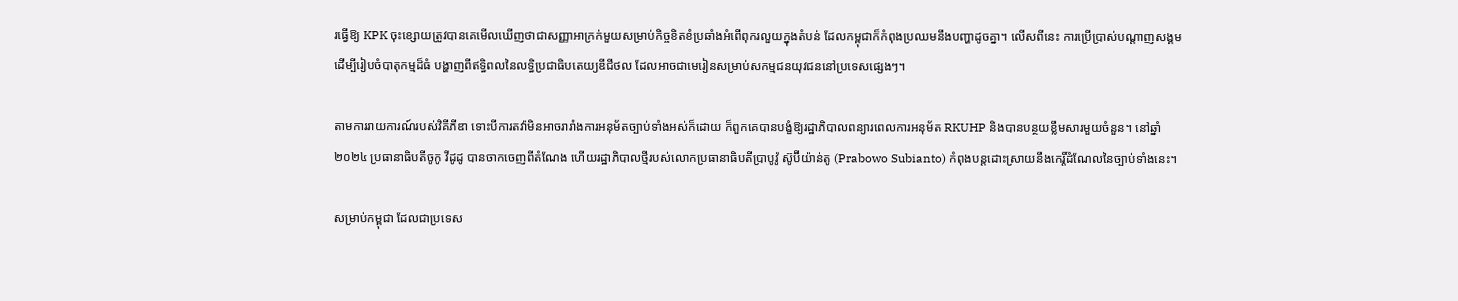រធ្វើឱ្យ KPK ចុះខ្សោយត្រូវបានគេមើលឃើញថាជាសញ្ញាអាក្រក់មួយសម្រាប់កិច្ចខិតខំប្រឆាំងអំពើពុករលួយក្នុងតំបន់ ដែលកម្ពុជាក៏កំពុងប្រឈមនឹងបញ្ហាដូចគ្នា។ លើសពីនេះ ការប្រើប្រាស់បណ្តាញសង្គមដើម្បីរៀបចំបាតុកម្មដ៏ធំ បង្ហាញពីឥទ្ធិពលនៃលទ្ធិប្រជាធិបតេយ្យឌីជីថល ដែលអាចជាមេរៀនសម្រាប់សកម្មជនយុវជននៅប្រទេសផ្សេងៗ។

តាមការរាយការណ៍របស់វិគីភីឌា ទោះបីការតវ៉ាមិនអាចរារាំងការអនុម័តច្បាប់ទាំងអស់ក៏ដោយ ក៏ពួកគេបានបង្ខំឱ្យរដ្ឋាភិបាលពន្យារពេលការអនុម័ត RKUHP និងបានបន្ថយខ្លឹមសារមួយចំនួន។ នៅឆ្នាំ២០២៤ ប្រធានាធិបតីចូកូ វីដូដូ បានចាកចេញពីតំណែង ហើយរដ្ឋាភិបាលថ្មីរបស់លោកប្រធានាធិបតីប្រាបូវ៉ូ ស៊ូប៊ីយ៉ាន់តូ (Prabowo Subianto) កំពុងបន្តដោះស្រាយនឹងកេរ្តិ៍ដំណែលនៃច្បាប់ទាំងនេះ។

សម្រាប់កម្ពុជា ដែលជាប្រទេស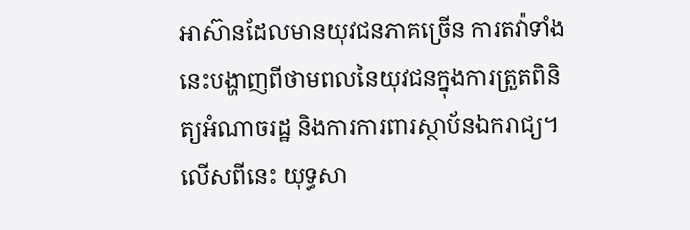អាស៊ានដែលមានយុវជនភាគច្រើន ការតវ៉ាទាំងនេះបង្ហាញពីថាមពលនៃយុវជនក្នុងការត្រួតពិនិត្យអំណាចរដ្ឋ និងការការពារស្ថាប័នឯករាជ្យ។ លើសពីនេះ យុទ្ធសា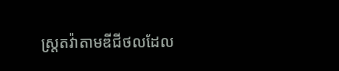ស្ត្រតវ៉ាតាមឌីជីថលដែល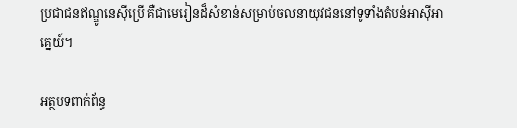ប្រជាជនឥណ្ឌូនេស៊ីប្រើ គឺជាមេរៀនដ៏សំខាន់សម្រាប់ចលនាយុវជននៅទូទាំងតំបន់អាស៊ីអាគ្នេយ៍។

អត្ថបទពាក់ព័ន្ធ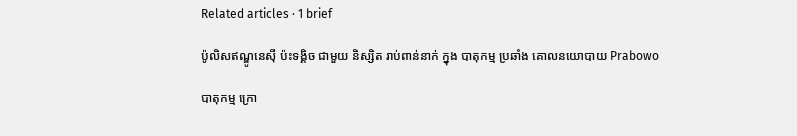Related articles · 1 brief

ប៉ូលិសឥណ្ឌូនេស៊ី ប៉ះទង្គិច ជាមួយ និស្សិត រាប់ពាន់នាក់ ក្នុង បាតុកម្ម ប្រឆាំង គោលនយោបាយ Prabowo

បាតុកម្ម ក្រោ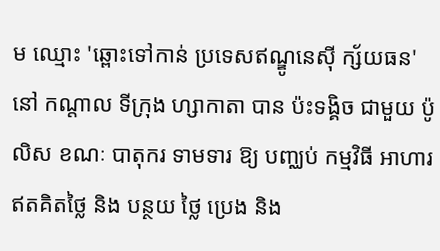ម ឈ្មោះ 'ឆ្ពោះទៅកាន់ ប្រទេសឥណ្ឌូនេស៊ី ក្ស័យធន' នៅ កណ្តាល ទីក្រុង ហ្សាកាតា បាន ប៉ះទង្គិច ជាមួយ ប៉ូលិស ខណៈ បាតុករ ទាមទារ ឱ្យ បញ្ឈប់ កម្មវិធី អាហារ ឥតគិតថ្លៃ និង បន្ថយ ថ្លៃ ប្រេង និង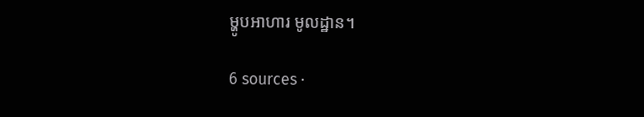ម្ហូបអាហារ មូលដ្ឋាន។

6 sources ·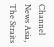Channel News Asia, The Straits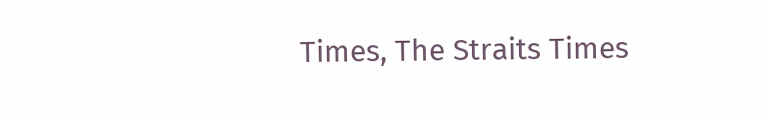Times, The Straits Times